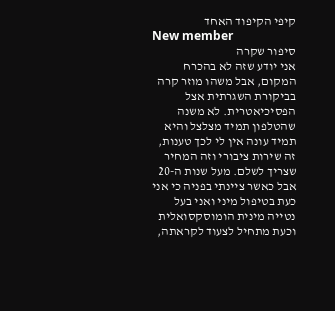קיפי הקיפוד האחד
New member
סיפור שקרה
אני יודע שזה לא בהכרח המקום, אבל משהו מוזר קרה בביקורת השגרתית אצל הפסיכיאטרית. לא משנה שהטלפון תמיד מצלצל והיא תמיד עונה אין לי לכך טענות, זה שירות ציבורי וזה המחיר שצריך לשלם. מעל שנות ה-20 אבל כאשר ציינתי בפניה כי אני כעת בטיפול מיני ואני בעל נטייה מינית הומוסקסואלית וכעת מתחיל לצעוד לקראתה,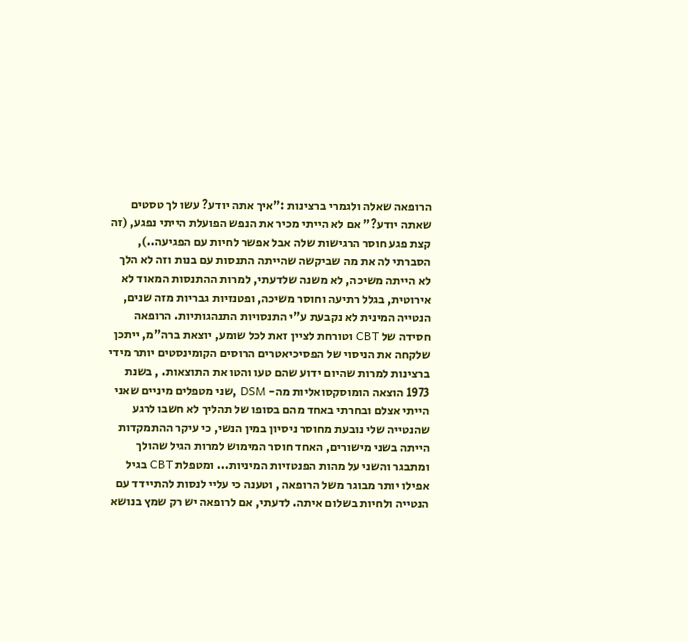הרופאה שאלה ולגמרי ברצינות :"איך אתה יודע? עשו לך טסטים שאתה יודע?" אם לא הייתי מכיר את הנפש הפועלת הייתי נפגע, (זה קצת פגע חוסר הרגישות שלה אבל אפשר לחיות עם הפגיעה..), הסברתי לה את מה שביקשה שהייתה התנסות עם בנות וזה לא הלך לא הייתה משיכה, לא משנה שלדעתי, למרות ההתנסות המאוד לא אירוטית, בגלל רתיעה וחוסר משיכה, ופטנזיות גבריות מזה שנים, הנטייה המינית לא נקבעת ע"י התנסויות התנהגותיות. הרופאה חסידה של CBT וטורחת לציין זאת לכל שומע, יוצאת ברה"מ, ייתכן שלקחה את הניסוי של הפסיכיאטרים הרוסים הקומינסטים יותר מידי ברצינות למרות שהיום ידוע שהם טעו והטו את התוצאות. , בשנת 1973 הוצאה הומוסקסואליות מה- DSM ,שני מטפלים מיניים שאני הייתי אצלם ובחרתי באחד מהם בסופו של תהליך לא חשבו לרגע שהנטייה שלי נובעת מחוסר ניסיון במין הנשי, כי עיקר ההתמקדות הייתה בשני מישורים, האחד חוסר המימוש למרות הגיל שהולך ומתבגר והשני על מהות הפנטזיות המיניות... ומטפלת CBT בגיל אפילו יותר מבוגר משל הרופאה , וטענה כי עליי לנסות להתיידד עם הנטייה ולחיות בשלום איתה. לדעתי, אם לרופאה יש רק שמץ בנושא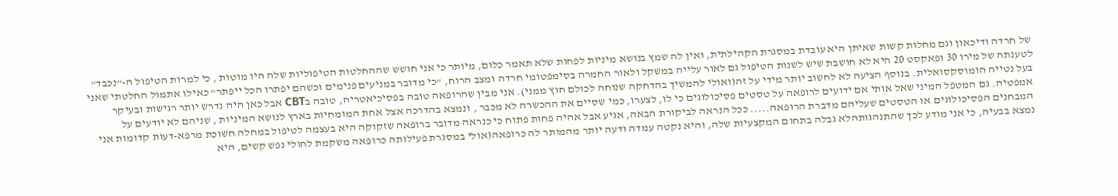של חרדה ודיכאון וגם מחלות קשות שאיתן היא עובדת במסגרת הקהילתית, ואין לה שמץ בנושא מיניות לפחות שלא תאמר כלום, מיותר כי אני חושש שההחלטות הטיפוליות שלה היו מוטות , כי למרות הטיפול ה-"נכבד" לטענתה של מירו 30 ופאקסט 20 היא לא חושבת שיש לשנות הטיפול גם לאור עלייה במשקל ולאור החמרה בסימפטומי חרדה ומצב הרוח, "כי מדובר במניעים פנימים וכשהם יפתרו הכל ייפתר" כאילו אתמול החלטתי שאני בעל נטייה הומוסקסואלית. בנוסף הציעה לא לחשוב יותר מידי על זה(ואולי להמשיך בהדחקה שנוחה לכולם חוץ ממני). אני מבין שהרופאה טובה בפסיכיאטריה, טובה בCBT אבל כאן היה נדרש יותר רגישות ובעיקר אמפטיה. גם המטפל המיני שאל אותי אם ידועים לרופאה על טסטים פסיכולוגים כי לו, לצערו, כמי שסיים את ההכשרה לא מכבר , ונמצא בהדרכה אצל אחת המומחיות בארץ לנושא המיניות , שניהם לא יודעים על המבחנים הפסיכולוגים או הטסטים שעליהם מדברת הרופאה..... ככל הנראה לביקורת הבאה, אגיע אבל אהיה פחות פתוח כי כנראה מדובר ברופאה שזקוקה היא בעצמה לטיפול במחלה חשוכת מרפא-דעות קדומות אני נמצא בבעיה, כי אני מודע לכך שהתנהגותהלא גבלה בתחום המקצעיות שלה, והיא נקטה עמדה ודעה יותר מהמותר לה כרופאה(אולי במסגרת פעילותה כרופאה משקמת לחולי נפש קשים, היא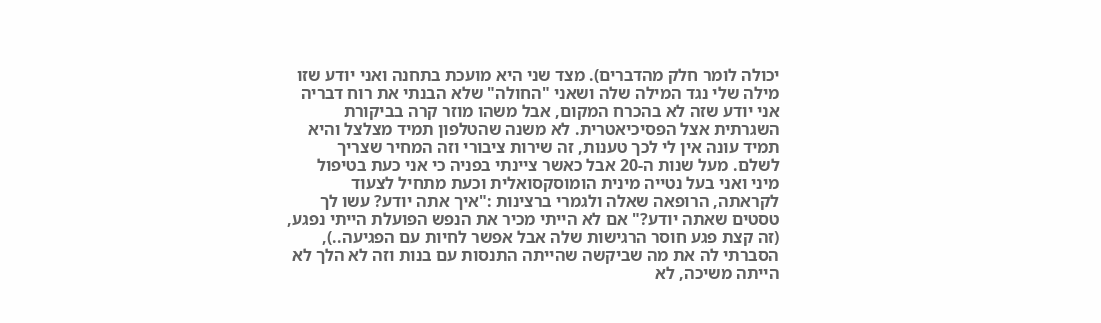יכולה לומר חלק מהדברים). מצד שני היא מועכת בתחנה ואני יודע שזו מילה שלי נגד המילה שלה ושאני "החולה" שלא הבנתי את רוח דבריה
אני יודע שזה לא בהכרח המקום, אבל משהו מוזר קרה בביקורת השגרתית אצל הפסיכיאטרית. לא משנה שהטלפון תמיד מצלצל והיא תמיד עונה אין לי לכך טענות, זה שירות ציבורי וזה המחיר שצריך לשלם. מעל שנות ה-20 אבל כאשר ציינתי בפניה כי אני כעת בטיפול מיני ואני בעל נטייה מינית הומוסקסואלית וכעת מתחיל לצעוד לקראתה, הרופאה שאלה ולגמרי ברצינות :"איך אתה יודע? עשו לך טסטים שאתה יודע?" אם לא הייתי מכיר את הנפש הפועלת הייתי נפגע, (זה קצת פגע חוסר הרגישות שלה אבל אפשר לחיות עם הפגיעה..), הסברתי לה את מה שביקשה שהייתה התנסות עם בנות וזה לא הלך לא הייתה משיכה, לא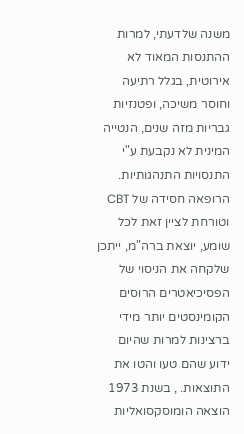משנה שלדעתי, למרות ההתנסות המאוד לא אירוטית, בגלל רתיעה וחוסר משיכה, ופטנזיות גבריות מזה שנים, הנטייה המינית לא נקבעת ע"י התנסויות התנהגותיות. הרופאה חסידה של CBT וטורחת לציין זאת לכל שומע, יוצאת ברה"מ, ייתכן שלקחה את הניסוי של הפסיכיאטרים הרוסים הקומינסטים יותר מידי ברצינות למרות שהיום ידוע שהם טעו והטו את התוצאות. , בשנת 1973 הוצאה הומוסקסואליות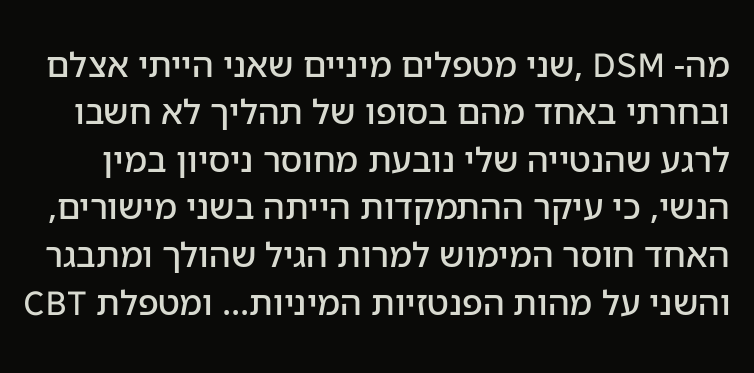מה- DSM ,שני מטפלים מיניים שאני הייתי אצלם ובחרתי באחד מהם בסופו של תהליך לא חשבו לרגע שהנטייה שלי נובעת מחוסר ניסיון במין הנשי, כי עיקר ההתמקדות הייתה בשני מישורים, האחד חוסר המימוש למרות הגיל שהולך ומתבגר והשני על מהות הפנטזיות המיניות... ומטפלת CBT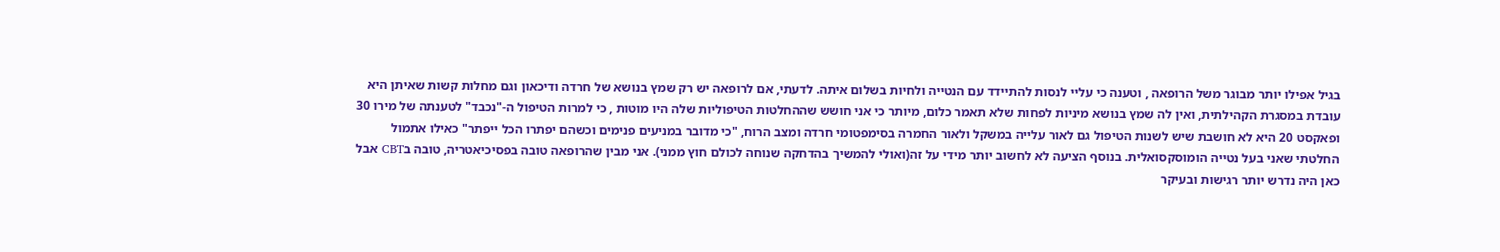בגיל אפילו יותר מבוגר משל הרופאה , וטענה כי עליי לנסות להתיידד עם הנטייה ולחיות בשלום איתה. לדעתי, אם לרופאה יש רק שמץ בנושא של חרדה ודיכאון וגם מחלות קשות שאיתן היא עובדת במסגרת הקהילתית, ואין לה שמץ בנושא מיניות לפחות שלא תאמר כלום, מיותר כי אני חושש שההחלטות הטיפוליות שלה היו מוטות , כי למרות הטיפול ה-"נכבד" לטענתה של מירו 30 ופאקסט 20 היא לא חושבת שיש לשנות הטיפול גם לאור עלייה במשקל ולאור החמרה בסימפטומי חרדה ומצב הרוח, "כי מדובר במניעים פנימים וכשהם יפתרו הכל ייפתר" כאילו אתמול החלטתי שאני בעל נטייה הומוסקסואלית. בנוסף הציעה לא לחשוב יותר מידי על זה(ואולי להמשיך בהדחקה שנוחה לכולם חוץ ממני). אני מבין שהרופאה טובה בפסיכיאטריה, טובה בCBT אבל כאן היה נדרש יותר רגישות ובעיקר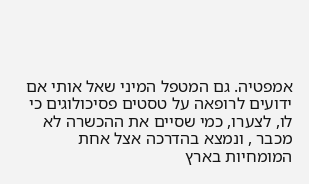אמפטיה. גם המטפל המיני שאל אותי אם ידועים לרופאה על טסטים פסיכולוגים כי לו, לצערו, כמי שסיים את ההכשרה לא מכבר , ונמצא בהדרכה אצל אחת המומחיות בארץ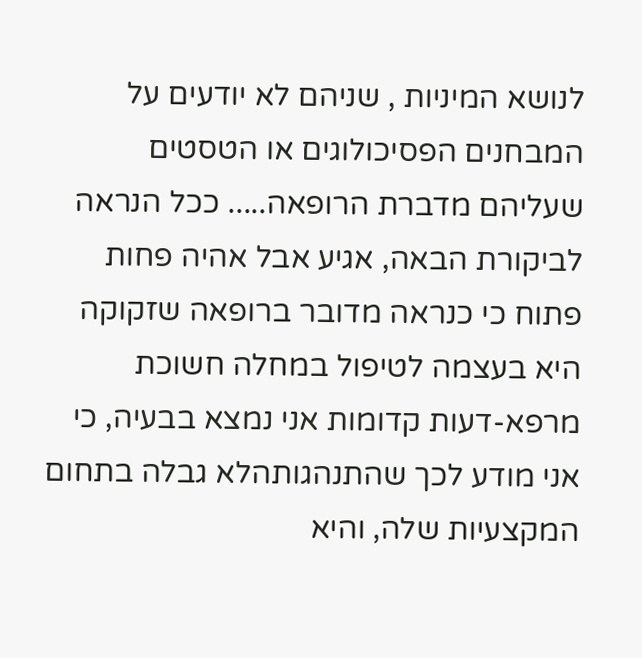לנושא המיניות , שניהם לא יודעים על המבחנים הפסיכולוגים או הטסטים שעליהם מדברת הרופאה..... ככל הנראה לביקורת הבאה, אגיע אבל אהיה פחות פתוח כי כנראה מדובר ברופאה שזקוקה היא בעצמה לטיפול במחלה חשוכת מרפא-דעות קדומות אני נמצא בבעיה, כי אני מודע לכך שהתנהגותהלא גבלה בתחום המקצעיות שלה, והיא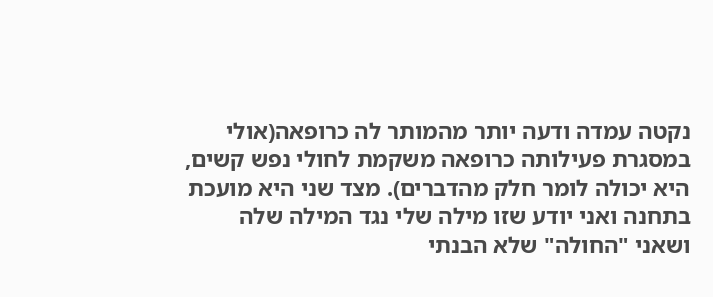נקטה עמדה ודעה יותר מהמותר לה כרופאה(אולי במסגרת פעילותה כרופאה משקמת לחולי נפש קשים, היא יכולה לומר חלק מהדברים). מצד שני היא מועכת בתחנה ואני יודע שזו מילה שלי נגד המילה שלה ושאני "החולה" שלא הבנתי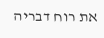את רוח דבריה